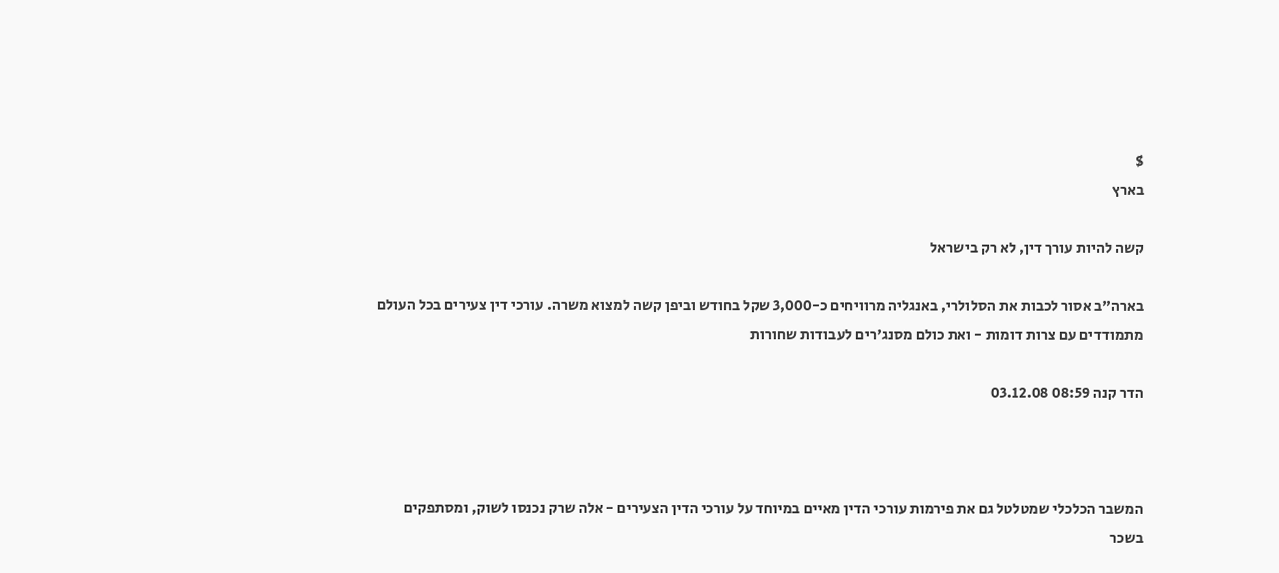$
בארץ

קשה להיות עורך דין, לא רק בישראל

בארה"ב אסור לכבות את הסלולרי, באנגליה מרוויחים כ-3,000 שקל בחודש וביפן קשה למצוא משרה. עורכי דין צעירים בכל העולם מתמודדים עם צרות דומות - ואת כולם מסנג'רים לעבודות שחורות

הדר קנה 08:59 03.12.08



המשבר הכלכלי שמטלטל גם את פירמות עורכי הדין מאיים במיוחד על עורכי הדין הצעירים - אלה שרק נכנסו לשוק, ומסתפקים בשכר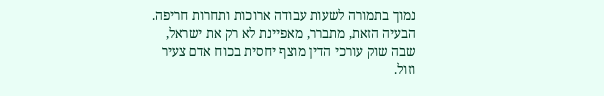נמוך בתמורה לשעות עבודה ארוכות ותחרות חריפה. הבעיה הזאת, מתברר, מאפיינת לא רק את ישראל, שבה שוק עורכי הדין מוצף יחסית בכוח אדם צעיר וזול.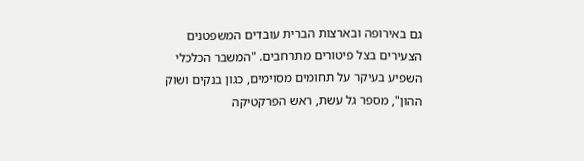גם באירופה ובארצות הברית עובדים המשפטנים הצעירים בצל פיטורים מתרחבים. "המשבר הכלכלי השפיע בעיקר על תחומים מסוימים, כגון בנקים ושוק ההון", מספר גל עשת, ראש הפרקטיקה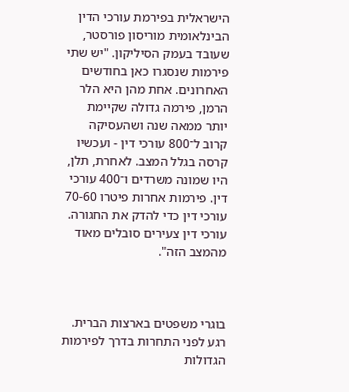הישראלית בפירמת עורכי הדין הבינלאומית מוריסון פורסטר, שעובד בעמק הסיליקון. "יש שתי פירמות שנסגרו כאן בחודשים האחרונים. אחת מהן היא הלר הרמן, פירמה גדולה שקיימת יותר ממאה שנה ושהעסיקה קרוב ל־800 עורכי דין - ועכשיו קרסה בגלל המצב. לאחרת, תלן, היו שמונה משרדים ו־400 עורכי דין. פירמות אחרות פיטרו 70-60 עורכי דין כדי להדק את החגורה. עורכי דין צעירים סובלים מאוד מהמצב הזה".



בוגרי משפטים בארצות הברית. רגע לפני התחרות בדרך לפירמות הגדולות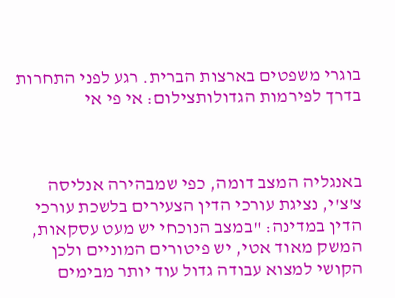בוגרי משפטים בארצות הברית. רגע לפני התחרות בדרך לפירמות הגדולותצילום: אי פי אי



באנגליה המצב דומה, כפי שמבהירה אנליסה צ'צ'י, נציגת עורכי הדין הצעירים בלשכת עורכי הדין במדינה: "במצב הנוכחי יש מעט עסקאות, המשק מאוד אטי, יש פיטורים המוניים ולכן הקושי למצוא עבודה גדול עוד יותר מבימים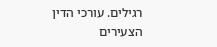רגילים. עורכי הדין הצעירים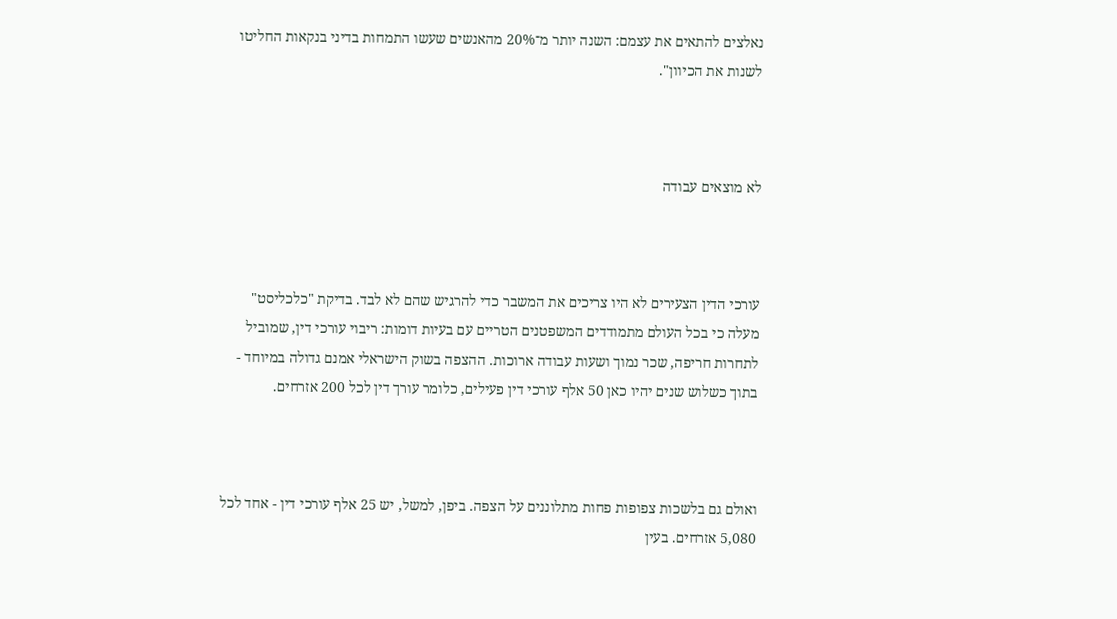נאלצים להתאים את עצמם: השנה יותר מ־20% מהאנשים שעשו התמחות בדיני בנקאות החליטו לשנות את הכיוון".



לא מוצאים עבודה



עורכי הדין הצעירים לא היו צריכים את המשבר כדי להרגיש שהם לא לבד. בדיקת "כלכליסט" מעלה כי בכל העולם מתמודדים המשפטנים הטריים עם בעיות דומות: ריבוי עורכי דין, שמוביל לתחרות חריפה, שכר נמוך ושעות עבודה ארוכות. ההצפה בשוק הישראלי אמנם גדולה במיוחד - בתוך כשלוש שנים יהיו כאן 50 אלף עורכי דין פעילים, כלומר עורך דין לכל 200 אזרחים.



ואולם גם בלשכות צפופות פחות מתלוננים על הצפה. ביפן, למשל, יש 25 אלף עורכי דין - אחד לכל 5,080 אזרחים. בעין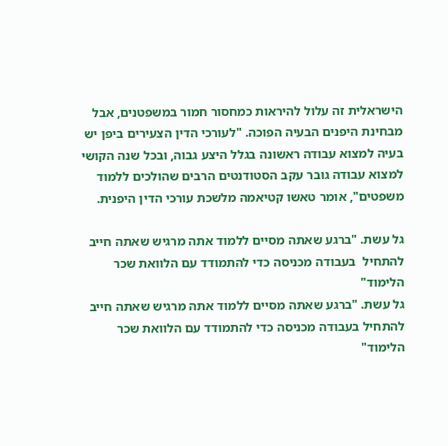הישראלית זה עלול להיראות כמחסור חמור במשפטנים, אבל מבחינת היפנים הבעיה הפוכה. "לעורכי הדין הצעירים ביפן יש בעיה למצוא עבודה ראשונה בגלל היצע גבוה, ובכל שנה הקושי למצוא עבודה גובר עקב הסטודנטים הרבים שהולכים ללמוד משפטים", אומר טאשו קטיאמה מלשכת עורכי הדין היפנית.

גל עשת. "ברגע שאתה מסיים ללמוד אתה מרגיש שאתה חייב להתחיל  בעבודה מכניסה כדי להתמודד עם הלוואת שכר הלימוד"
גל עשת. "ברגע שאתה מסיים ללמוד אתה מרגיש שאתה חייב להתחיל בעבודה מכניסה כדי להתמודד עם הלוואת שכר הלימוד"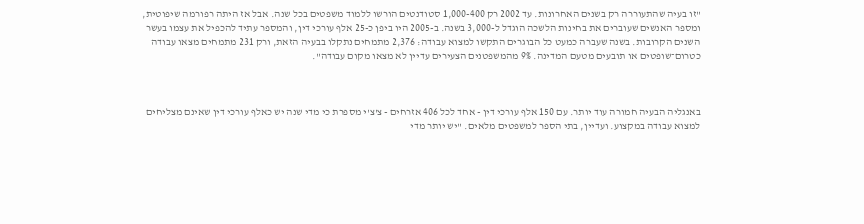"זו בעיה שהתעוררה רק בשנים האחרונות. עד 2002 רק 1,000-400 סטודנטים הורשו ללמוד משפטים בכל שנה. אבל אז היתה רפורמה שיפוטית, ומספר האנשים שעוברים את בחינות הלשכה הוגדל ל-3,000 בשנה. ב-2005 היו ביפן כ-25 אלף עורכי דין, והמספר עתיד להכפיל את עצמו בעשר השנים הקרובות. בשנה שעברה כמעט כל הבוגרים התקשו למצוא עבודה: 2,376 מתמחים נתקלו בבעיה הזאת, ורק 231 מתמחים מצאו עבודה כטרום־שופטים או תובעים מטעם המדינה. 9% מהמשפטנים הצעירים עדיין לא מצאו מקום עבודה".



באנגליה הבעיה חמורה עוד יותר. עם 150 אלף עורכי דין - אחד לכל 406 אזרחים - צ'צ'י מספרת כי מדי שנה יש כאלף עורכי דין שאינם מצליחים למצוא עבודה במקצוע. ועדיין, בתי הספר למשפטים מלאים. "יש יותר מדי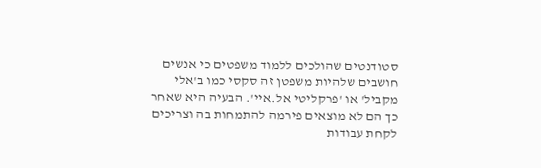סטודנטים שהולכים ללמוד משפטים כי אנשים חושבים שלהיות משפטן זה סקסי כמו ב'אלי מקביל' או 'פרקליטי אל.איי'. הבעיה היא שאחר כך הם לא מוצאים פירמה להתמחות בה וצריכים לקחת עבודות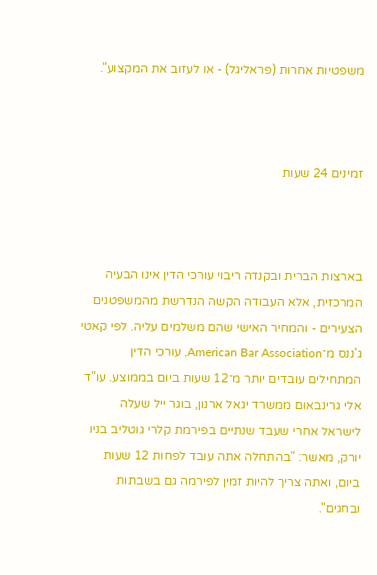משפטיות אחרות (פראליגל) - או לעזוב את המקצוע".



זמינים 24 שעות



בארצות הברית ובקנדה ריבוי עורכי הדין אינו הבעיה המרכזית, אלא העבודה הקשה הנדרשת מהמשפטנים הצעירים - והמחיר האישי שהם משלמים עליה. לפי קאטי ג'ננס מ־American Bar Association, עורכי הדין המתחילים עובדים יותר מ־12 שעות ביום בממוצע. עו"ד אלי גרינבאום ממשרד יגאל ארנון, בוגר ייל שעלה לישראל אחרי שעבד שנתיים בפירמת קלרי גוטליב בניו יורק, מאשר: "בהתחלה אתה עובד לפחות 12 שעות ביום, ואתה צריך להיות זמין לפירמה גם בשבתות ובחגים".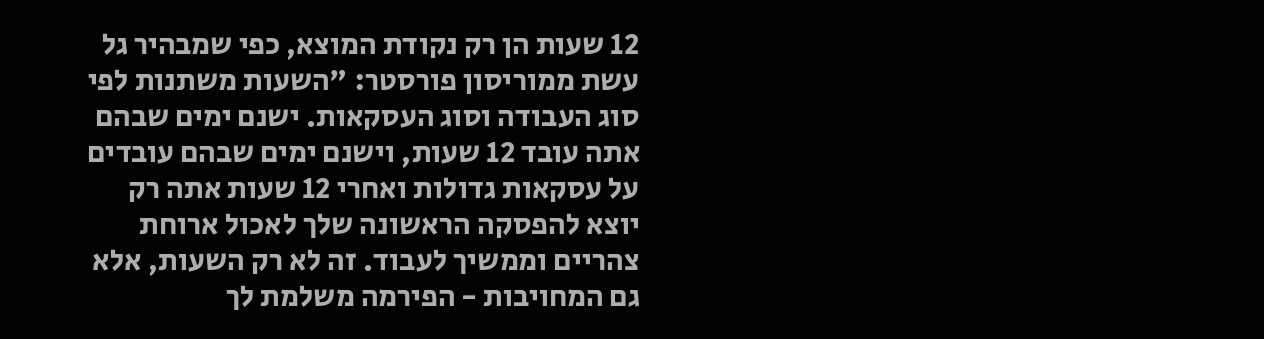12 שעות הן רק נקודת המוצא, כפי שמבהיר גל עשת ממוריסון פורסטר: "השעות משתנות לפי סוג העבודה וסוג העסקאות. ישנם ימים שבהם אתה עובד 12 שעות, וישנם ימים שבהם עובדים על עסקאות גדולות ואחרי 12 שעות אתה רק יוצא להפסקה הראשונה שלך לאכול ארוחת צהריים וממשיך לעבוד. זה לא רק השעות, אלא גם המחויבות - הפירמה משלמת לך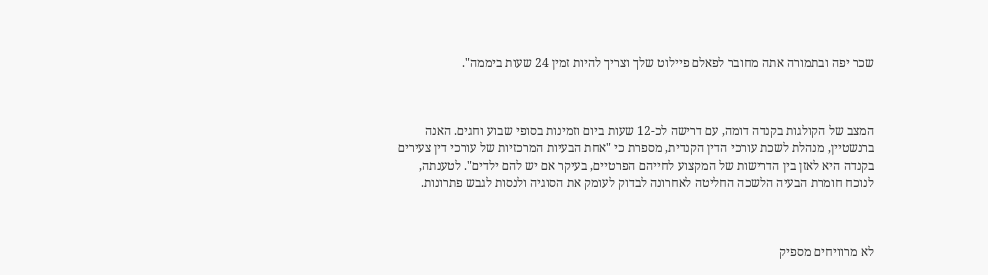שכר יפה ובתמורה אתה מחובר לפאלם פיילוט שלך וצריך להיות זמין 24 שעות ביממה".



המצב של הקולגות בקנדה דומה, עם דרישה לכ-12 שעות ביום וזמינות בסופי שבוע וחגים. האנה ברנשטיין, מנהלת לשכת עורכי הדין הקנדית, מספרת כי "אחת הבעיות המרכזיות של עורכי דין צעירים בקנדה היא לאזן בין הדרישות של המקצוע לחייהם הפרטיים, בעיקר אם יש להם ילדים". לטענתה, לנוכח חומרת הבעיה הלשכה החליטה לאחרונה לבדוק לעומק את הסוגיה ולנסות לגבש פתרונות.



לא מרוויחים מספיק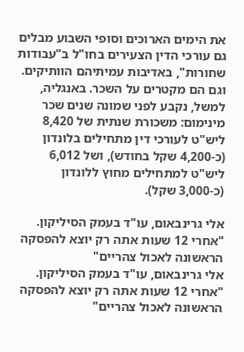את הימים הארוכים וסופי השבוע מבלים גם עורכי הדין הצעירים בחו"ל ב"עבודות שחורות", באדיבות עמיתיהם הוותיקים. וגם הם מקטרים על השכר. באנגליה, למשל, נקבע לפני שמונה שנים שכר מינימום: משכורת שנתית של 8,420 ליש"ט לעורכי דין מתחילים בלונדון (כ-4,200 שקל בחודש), ושל 6,012 ליש"ט למתחילים מחוץ ללונדון (כ-3,000 שקל).

אלי גרינבאום, עו"ד בעמק הסיליקון. "אחרי 12 שעות אתה רק יוצא להפסקה הראשונה לאכול צהריים"
אלי גרינבאום, עו"ד בעמק הסיליקון. "אחרי 12 שעות אתה רק יוצא להפסקה הראשונה לאכול צהריים"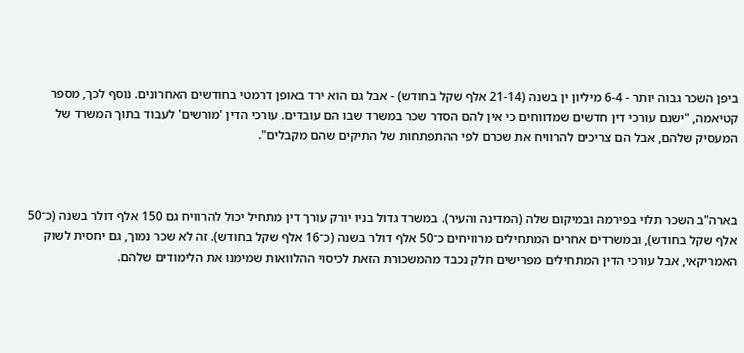ביפן השכר גבוה יותר - 6-4 מיליון ין בשנה (21-14 אלף שקל בחודש) - אבל גם הוא ירד באופן דרמטי בחודשים האחרונים. נוסף לכך, מספר קטיאמה, "ישנם עורכי דין חדשים שמדווחים כי אין להם הסדר שכר במשרד שבו הם עובדים. עורכי הדין 'מורשים' לעבוד בתוך המשרד של המעסיק שלהם, אבל הם צריכים להרוויח את שכרם לפי ההתפתחות של התיקים שהם מקבלים".



בארה"ב השכר תלוי בפירמה ובמיקום שלה (המדינה והעיר). במשרד גדול בניו יורק עורך דין מתחיל יכול להרוויח גם 150 אלף דולר בשנה (כ־50 אלף שקל בחודש), ובמשרדים אחרים המתחילים מרוויחים כ־50 אלף דולר בשנה (כ־16 אלף שקל בחודש). זה לא שכר נמוך, גם יחסית לשוק האמריקאי, אבל עורכי הדין המתחילים מפרישים חלק נכבד מהמשכורת הזאת לכיסוי ההלוואות שמימנו את הלימודים שלהם.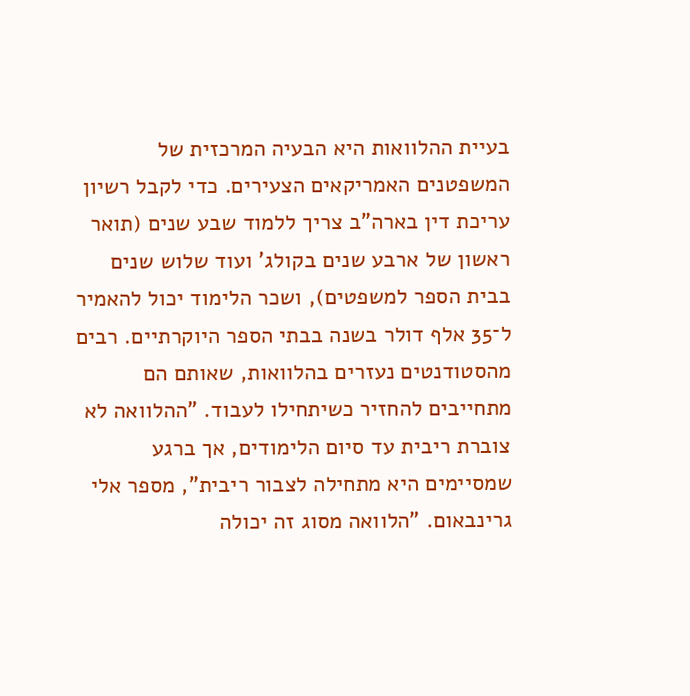בעיית ההלוואות היא הבעיה המרכזית של המשפטנים האמריקאים הצעירים. כדי לקבל רשיון עריכת דין בארה"ב צריך ללמוד שבע שנים (תואר ראשון של ארבע שנים בקולג' ועוד שלוש שנים בבית הספר למשפטים), ושכר הלימוד יכול להאמיר ל־35 אלף דולר בשנה בבתי הספר היוקרתיים. רבים מהסטודנטים נעזרים בהלוואות, שאותם הם מתחייבים להחזיר כשיתחילו לעבוד. "ההלוואה לא צוברת ריבית עד סיום הלימודים, אך ברגע שמסיימים היא מתחילה לצבור ריבית", מספר אלי גרינבאום. "הלוואה מסוג זה יכולה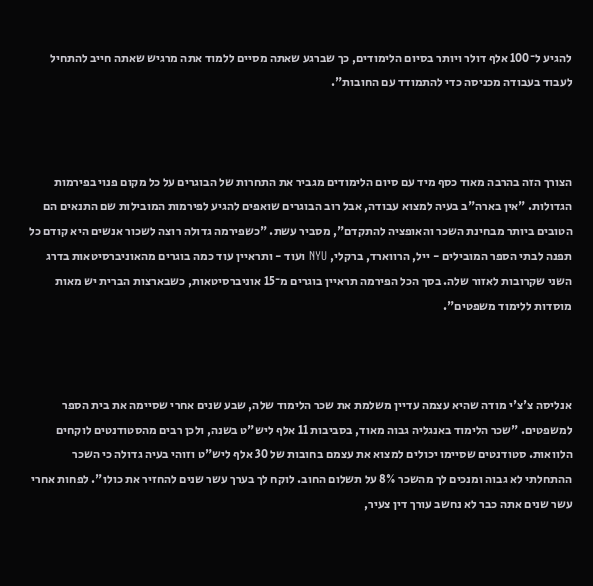להגיע ל־100 אלף דולר ויותר בסיום הלימודים, כך שברגע שאתה מסיים ללמוד אתה מרגיש שאתה חייב להתחיל לעבוד בעבודה מכניסה כדי להתמודד עם החובות".



הצורך הזה בהרבה מאוד כסף מיד עם סיום הלימודים מגביר את התחרות של הבוגרים על כל מקום פנוי בפירמות הגדולות. "אין בארה"ב בעיה למצוא עבודה, אבל רוב הבוגרים שואפים להגיע לפירמות המובילות שם התנאים הם הטובים ביותר מבחינת השכר והאופציה להתקדם", מסביר עשת. "כשפירמה גדולה רוצה לשכור אנשים היא קודם כל תפנה לבתי הספר המובילים - ייל, הרווארד, ברקלי, NYU ועוד - ותראיין עוד כמה בוגרים מהאוניברסיטאות בדרג השני שקרובות לאזור שלה. בסך הכל הפירמה תראיין בוגרים מ־15 אוניברסיטאות, כשבארצות הברית יש מאות מוסדות ללימוד משפטים".



אנליסה צ'צ'י מודה שהיא עצמה עדיין משלמת את שכר הלימוד שלה, שבע שנים אחרי שסיימה את בית הספר למשפטים. "שכר הלימוד באנגליה גבוה מאוד, בסביבות 11 אלף ליש"ט בשנה, ולכן רבים מהסטודנטים לוקחים הלוואות. סטודנטים שסיימו יכולים למצוא את עצמם בחובות של 30 אלף ליש"ט וזוהי בעיה גדולה כי השכר ההתחלתי לא גבוה ומנכים לך מהשכר 8% על תשלום החוב. לוקח לך בערך עשר שנים להחזיר את כולו". לפחות אחרי עשר שנים אתה כבר לא נחשב עורך דין צעיר,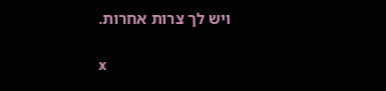ויש לך צרות אחרות.

x